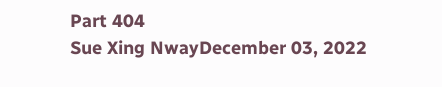Part 404
Sue Xing NwayDecember 03, 2022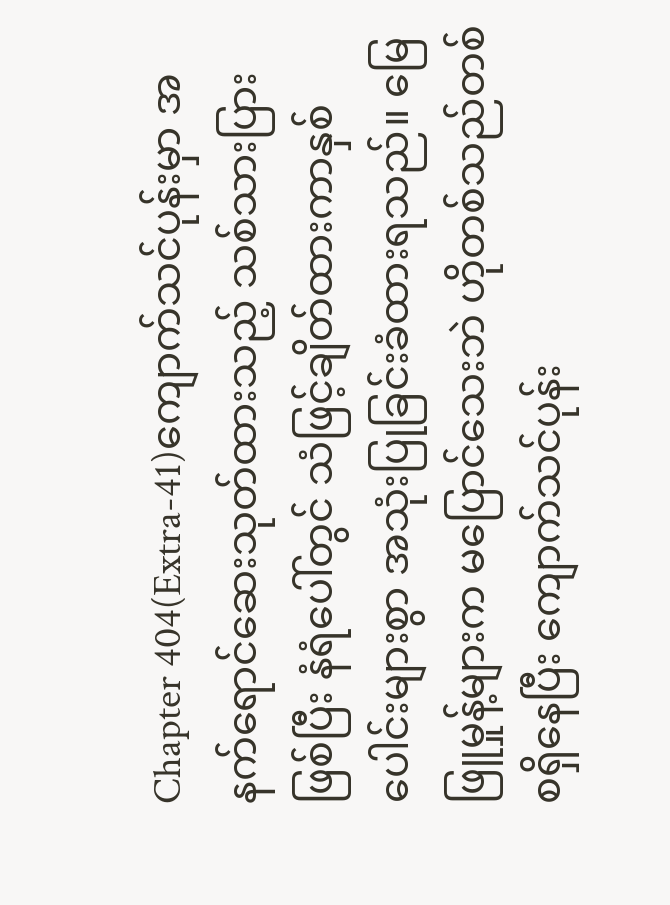Chapter 404(Extra-41)ကျောက်သင်ပုန်းမှာ အနက်ရောင်ဆေးသုတ်ထားသည့် သစ်သားပြားဖြစ်ပြီး နံရံပေါ်တွင် သံဖြင့်ချိတ်ထားကာနှစ်ပေါင်းများစွာ အသုံးပြုခြင်းခံထားရသည်။ မြေဖြူမှုန့်များက မပြောင်သေးဘဲ ဟိုတစ်သည်တစ်စရှိနေပြီး ကျောက်သင်ပုန်း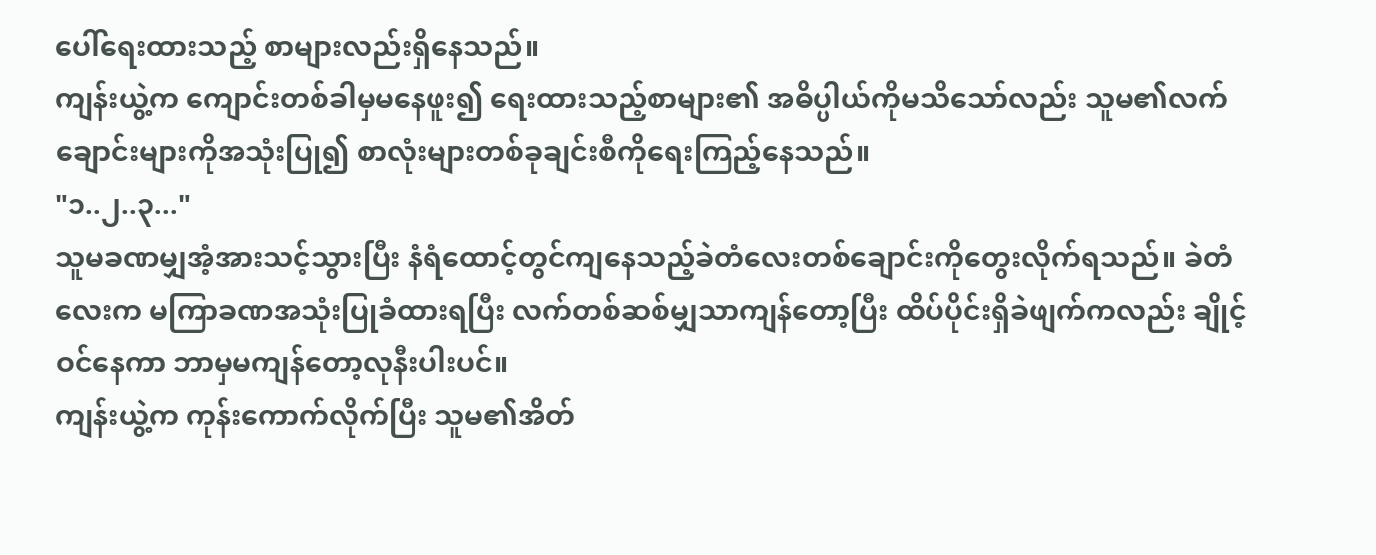ပေါ်ရေးထားသည့် စာများလည်းရှိနေသည်။
ကျန်းယွဲ့က ကျောင်းတစ်ခါမှမနေဖူး၍ ရေးထားသည့်စာများ၏ အဓိပ္ပါယ်ကိုမသိသော်လည်း သူမ၏လက်ချောင်းများကိုအသုံးပြု၍ စာလုံးများတစ်ခုချင်းစီကိုရေးကြည့်နေသည်။
"၁..၂..၃..."
သူမခဏမျှအံ့အားသင့်သွားပြီး နံရံထောင့်တွင်ကျနေသည့်ခဲတံလေးတစ်ချောင်းကိုတွေးလိုက်ရသည်။ ခဲတံလေးက မကြာခဏအသုံးပြုခံထားရပြီး လက်တစ်ဆစ်မျှသာကျန်တော့ပြီး ထိပ်ပိုင်းရှိခဲဖျက်ကလည်း ချိုင့်ဝင်နေကာ ဘာမှမကျန်တော့လုနီးပါးပင်။
ကျန်းယွဲ့က ကုန်းကောက်လိုက်ပြီး သူမ၏အိတ်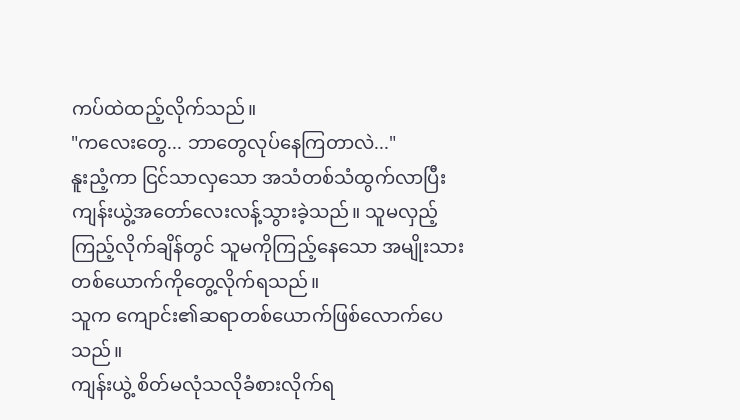ကပ်ထဲထည့်လိုက်သည်။
"ကလေးတွေ... ဘာတွေလုပ်နေကြတာလဲ..."
နူးညံ့ကာ ငြင်သာလှသော အသံတစ်သံထွက်လာပြီး ကျန်းယွဲ့အတော်လေးလန့်သွားခဲ့သည်။ သူမလှည့်ကြည့်လိုက်ချိန်တွင် သူမကိုကြည့်နေသော အမျိုးသားတစ်ယောက်ကိုတွေ့လိုက်ရသည်။
သူက ကျောင်း၏ဆရာတစ်ယောက်ဖြစ်လောက်ပေသည်။
ကျန်းယွဲ့ စိတ်မလုံသလိုခံစားလိုက်ရ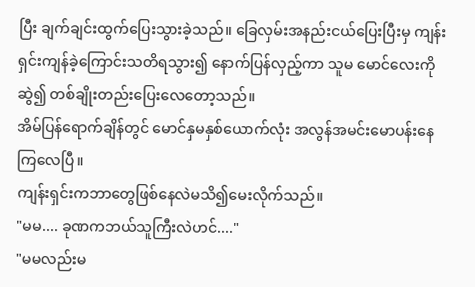ပြီး ချက်ချင်းထွက်ပြေးသွားခဲ့သည်။ ခြေလှမ်းအနည်းငယ်ပြေးပြီးမှ ကျန်းရှင်းကျန်ခဲ့ကြောင်းသတိရသွား၍ နောက်ပြန်လှည့်ကာ သူမ မောင်လေးကိုဆွဲ၍ တစ်ချိုးတည်းပြေးလေတော့သည်။
အိမ်ပြန်ရောက်ချိန်တွင် မောင်နှမနှစ်ယောက်လုံး အလွန်အမင်းမောပန်းနေကြလေပြီ။
ကျန်းရှင်းကဘာတွေဖြစ်နေလဲမသိ၍မေးလိုက်သည်။
"မမ.... ခုဏကဘယ်သူကြီးလဲဟင်...."
"မမလည်းမ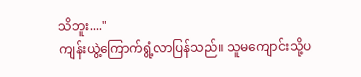သိဘူး...."
ကျန်းယွဲ့ကြောက်ရွံ့လာပြန်သည်။ သူမကျောင်းသို့ပ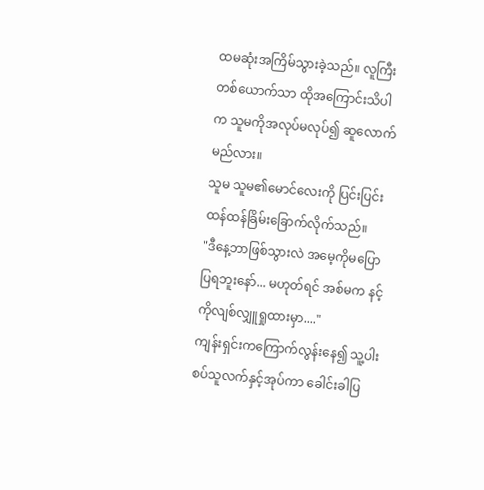ထမဆုံးအကြိမ်သွားခဲ့သည်။ လူကြီးတစ်ယောက်သာ ထိုအကြောင်းသိပါက သူမကိုအလုပ်မလုပ်၍ ဆူလောက်မည်လား။
သူမ သူမ၏မောင်လေးကို ပြင်းပြင်းထန်ထန်ခြိမ်းခြောက်လိုက်သည်။
"ဒီနေ့ဘာဖြစ်သွားလဲ အမေ့ကိုမပြောပြရဘူးနော်... မဟုတ်ရင် အစ်မက နင့်ကိုလျစ်လျှူရှုထားမှာ...."
ကျန်းရှင်းကကြောက်လွန်းနေ၍ သူ့ပါးစပ်သူလက်နှင့်အုပ်ကာ ခေါင်းခါပြ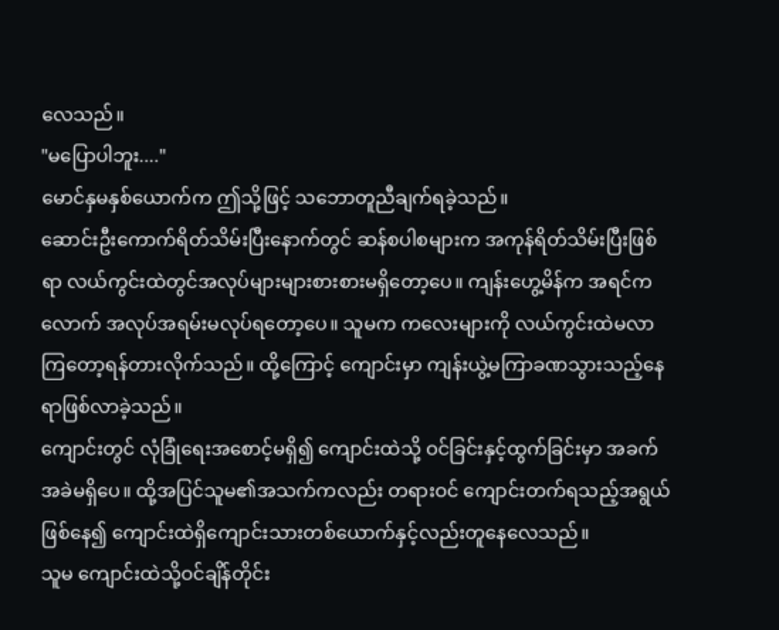လေသည်။
"မပြောပါဘူး...."
မောင်နှမနှစ်ယောက်က ဤသို့ဖြင့် သဘောတူညီချက်ရခဲ့သည်။
ဆောင်းဦးကောက်ရိတ်သိမ်းပြီးနောက်တွင် ဆန်စပါစများက အကုန်ရိတ်သိမ်းပြီးဖြစ်ရာ လယ်ကွင်းထဲတွင်အလုပ်များများစားစားမရှိတော့ပေ။ ကျန်းဟွေ့မိန်က အရင်ကလောက် အလုပ်အရမ်းမလုပ်ရတော့ပေ။ သူမက ကလေးများကို လယ်ကွင်းထဲမလာကြတော့ရန်တားလိုက်သည်။ ထို့ကြောင့် ကျောင်းမှာ ကျန်းယွဲ့မကြာခဏသွားသည့်နေရာဖြစ်လာခဲ့သည်။
ကျောင်းတွင် လုံခြုံရေးအစောင့်မရှိ၍ ကျောင်းထဲသို့ ဝင်ခြင်းနှင့်ထွက်ခြင်းမှာ အခက်အခဲမရှိပေ။ ထို့အပြင်သူမ၏အသက်ကလည်း တရားဝင် ကျောင်းတက်ရသည့်အရွယ်ဖြစ်နေ၍ ကျောင်းထဲရှိကျောင်းသားတစ်ယောက်နှင့်လည်းတူနေလေသည်။
သူမ ကျောင်းထဲသို့ဝင်ချိန်တိုင်း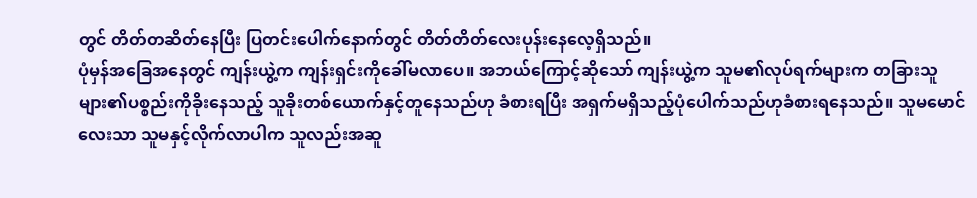တွင် တိတ်တဆိတ်နေပြီး ပြတင်းပေါက်နောက်တွင် တိတ်တိတ်လေးပုန်းနေလေ့ရှိသည်။
ပုံမှန်အခြေအနေတွင် ကျန်းယွဲ့က ကျန်းရှင်းကိုခေါ်မလာပေ။ အဘယ်ကြောင့်ဆိုသော် ကျန်းယွဲ့က သူမ၏လုပ်ရက်များက တခြားသူများ၏ပစ္စည်းကိုခိုးနေသည့် သူခိုးတစ်ယောက်နှင့်တူနေသည်ဟု ခံစားရပြီး အရှက်မရှိသည့်ပုံပေါက်သည်ဟုခံစားရနေသည်။ သူမမောင်လေးသာ သူမနှင့်လိုက်လာပါက သူလည်းအဆူ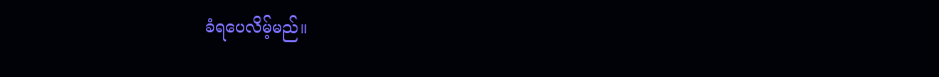ခံရပေလိမ့်မည်။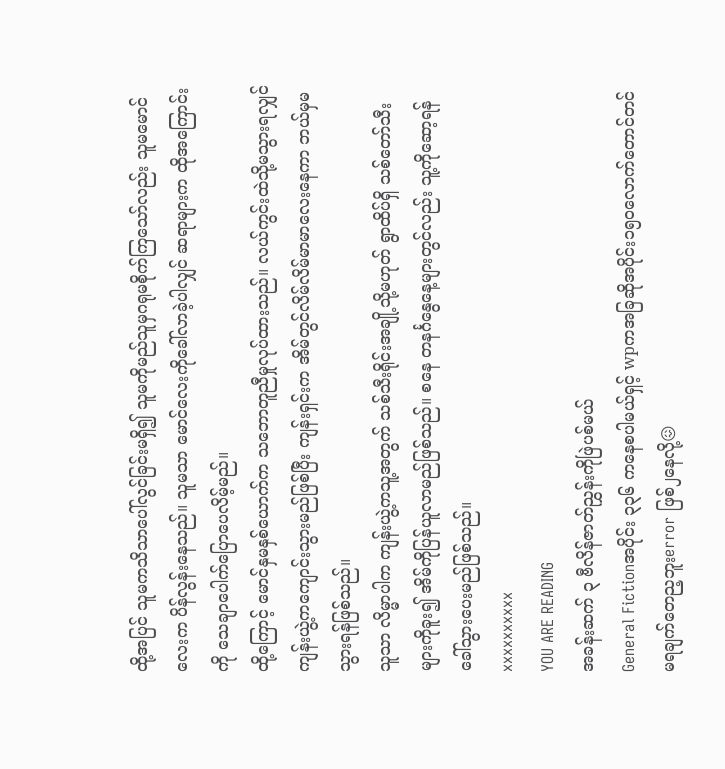ထို့အပြင် သူမကသိသာပေါ်လွင်ခြင်းမရှိ၍ သူမကိုမည်သူမှဂရုမစိုက်ကြသော်လည်း သူမမောင်လေးက ပိန်လွန်းနေသည်။ သူမသာ မောင်လေးကိုခေါ်လာခဲ့ပါလျှင် ဆရာများက ထိုအကြောင်းကို သေချာပေါက်ပြောပေလိမ့်မည်။
ထို့ကြောင့် မောင်နှမနှစ်ယောက်က သဘောတူညီမှုလုပ်ထားသည်။ လယ်ကွင်းထဲသို့မသွားရလျှင် ကျန်းယွဲ့ကကျောင်းသွားမည်ဖြစ်ပြီး ကျန်းရှင်းက အိမ်တွင်လိမ်လိမ်မာမာလေးနေကာ ဘယ်မှမသွားရန်ဖြစ်သည်။
သူသာ လိမ္မာပါက ကျန်းယွဲ့ကသူ့အတွက် သစ်သီးရိုင်းအချို့သို့မဟုတ် ရွာထိပ်ရှိ သစ်တော်သီးများကိုခူး၍ အိမ်ကိုပြန်ယူလာမည်ဖြစ်သည်။ စနေ တနင်္ဂနွေနေ့များတွင်လည်း သူ့ကိုဆော့ရန်ခေါ်သွားပေးမည်ဖြစ်သည်။
xxxxxxxxxx
YOU ARE READING
အခန်းဆက် ၃ ဗီလိန်ဇာတ်ညွှန်းကိုဖြဲပစ်မယ်
General Fictionအပိုင်း ၃၃၆ ကနေစပါမယ်ရှင့် wpကအခြဆိုအပိုင်း၁၅၀လောက်တောင်တင်မရချက်တေည့ဘူးerror ဖြစ်၂နေလို့😖